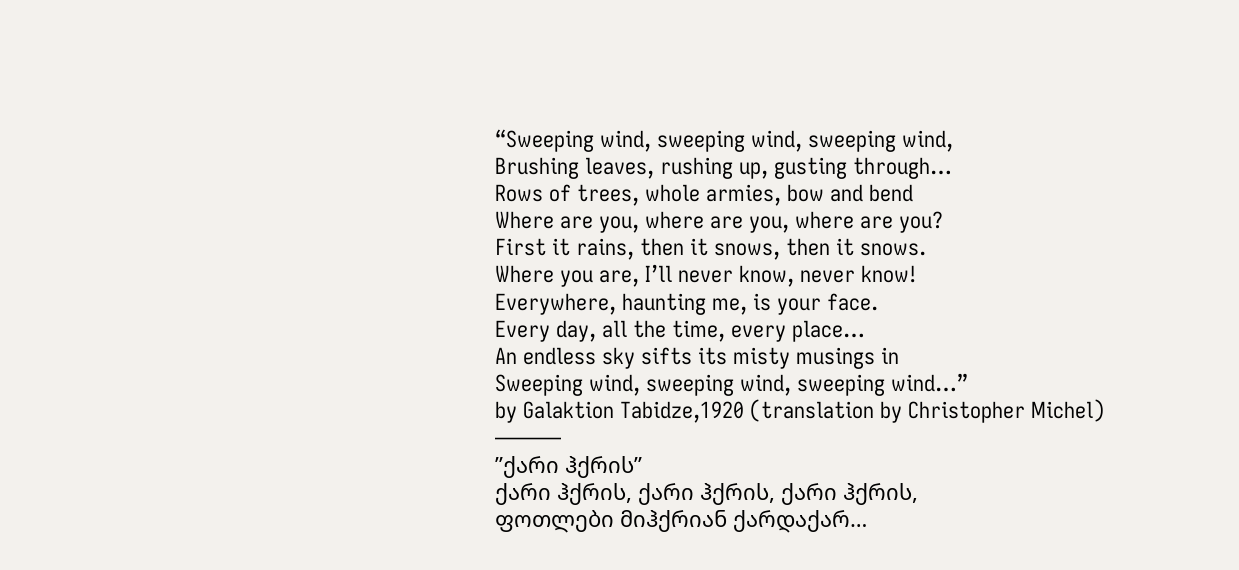“Sweeping wind, sweeping wind, sweeping wind,
Brushing leaves, rushing up, gusting through…
Rows of trees, whole armies, bow and bend
Where are you, where are you, where are you?
First it rains, then it snows, then it snows.
Where you are, I’ll never know, never know!
Everywhere, haunting me, is your face.
Every day, all the time, every place…
An endless sky sifts its misty musings in
Sweeping wind, sweeping wind, sweeping wind…”
by Galaktion Tabidze,1920 (translation by Christopher Michel)
———
”ქარი ჰქრის”
ქარი ჰქრის, ქარი ჰქრის, ქარი ჰქრის,
ფოთლები მიჰქრიან ქარდაქარ…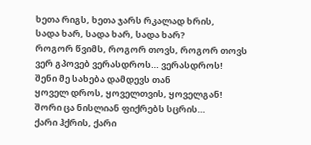ხეთა რიგს, ხეთა ჯარს რკალად ხრის,
სადა ხარ, სადა ხარ, სადა ხარ?
როგორ წვიმს, როგორ თოვს, როგორ თოვს
ვერ გპოვებ ვერასდროს… ვერასდროს!
შენი მე სახება დამდევს თან
ყოველ დროს, ყოველთვის, ყოველგან!
შორი ცა ნისლიან ფიქრებს სცრის…
ქარი ჰქრის, ქარი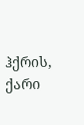ჰქრის, ქარი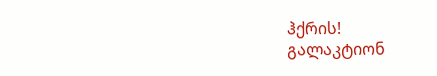ჰქრის!
გალაკტიონ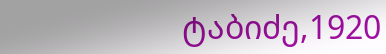ტაბიძე,1920